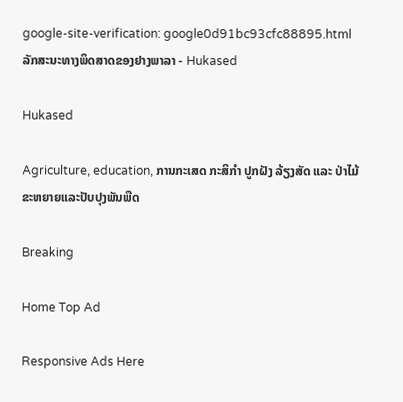google-site-verification: google0d91bc93cfc88895.html ລັກສະນະທາງພຶດສາດຂອງຢາງພາລາ - Hukased

Hukased

Agriculture, education, ການກະເສດ ກະສິກຳ ປູກຝັງ ລ້ຽງສັດ ແລະ ປ່າໄມ້ ຂະຫຍາຍແລະປັບປຸງພັນພືດ

Breaking

Home Top Ad

Responsive Ads Here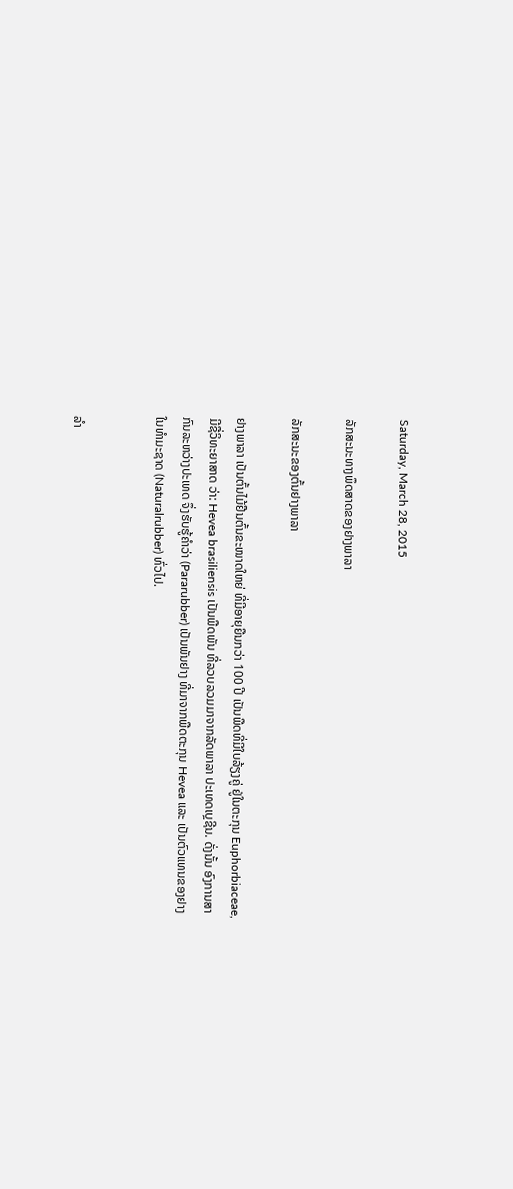Saturday, March 28, 2015

ລັກສະນະທາງພຶດສາດຂອງຢາງພາລາ

ລັກສະນະຂອງຕົ້ນຢາງພາລາ

ຢາງພາລາ ເປັນຕົ້ນໄມ້ຢືນຕົ້ນຂະໜາດໃຫຍ່ ທີ່ມີອາຍຸຍືນກວ່າ 100 ປີ ເປັນພືດທີ່ມີໃບລ້ຽງຄູ່ ຢູ່ໃນຕະກຸນ Euphorbiaceae, ມີຊື່ວິທະຍາສາດ ວ່າ: Hevea brasiliensis ເປັນພືດພັນ ທີ່ລວບລວມມາຈາກລັດພາລາ ປະເທດເບຼຊີນ. ດັ່ງນັ້ນ ອົງການສາກົນລະຫວ່າງປະເທດ ຈຶ່ງຮັບຮູ້ຄຳວ່າ (Pararubber) ເປັນພັນຢາງ ທີ່ມາຈາກພືດຕະກຸນ Hevea ແລະ ເປັນຕົວແທນຂອງຢາງ ໃນທຳມະຊາດ (Naturalrubber) ທົ່ວໄປ.


ລຳ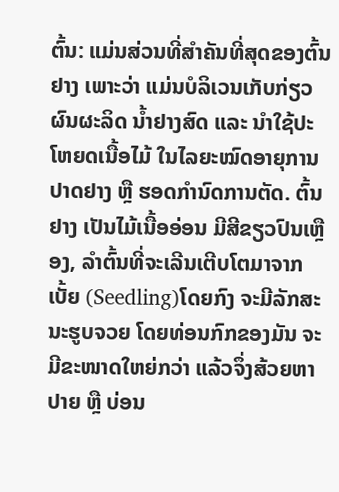ຕົ້ນ: ແມ່ນສ່ວນທີ່ສຳຄັນທີ່ສຸດຂອງຕົ້ນຢາງ ເພາະວ່າ ແມ່ນບໍລິເວນເກັບກ່ຽວຜົນຜະລິດ ນ້ຳຢາງສົດ ແລະ ນຳໃຊ້ປະໂຫຍດເນື້ອໄມ້ ໃນໄລຍະໝົດອາຍຸການປາດຢາງ ຫຼື ຮອດກຳນົດການຕັດ. ຕົ້ນຢາງ ເປັນໄມ້ເນື້ອອ່ອນ ມີສີຂຽວປົນເຫຼືອງ, ລຳຕົ້ນທີ່ຈະເລີນເຕີບໂຕມາຈາກເບັ້ຍ (Seedling)ໂດຍກົງ ຈະມີລັກສະນະຮູບຈວຍ ໂດຍທ່ອນກົກຂອງມັນ ຈະມີຂະໜາດໃຫຍ່ກວ່າ ແລ້ວຈຶ່ງສ້ວຍຫາປາຍ ຫຼື ບ່ອນ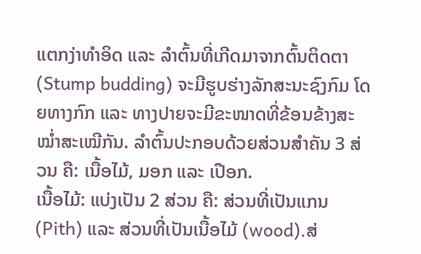ແຕກງ່າທຳອິດ ແລະ ລຳຕົ້ນທີ່ເກີດມາຈາກຕົ້ນຕິດຕາ (Stump budding) ຈະມີຮູບຮ່າງລັກສະນະຊົງກົມ ໂດຍທາງກົກ ແລະ ທາງປາຍຈະມີຂະໜາດທີ່ຂ້ອນຂ້າງສະໝ່ຳສະເໝີກັນ. ລຳຕົ້ນປະກອບດ້ວຍສ່ວນສຳຄັນ 3 ສ່ວນ ຄື: ເນື້ອໄມ້, ມອກ ແລະ ເປືອກ.
ເນື້ອໄມ້: ແບ່ງເປັນ 2 ສ່ວນ ຄື: ສ່ວນທີ່ເປັນແກນ (Pith) ແລະ ສ່ວນທີ່ເປັນເນື້ອໄມ້ (wood).ສ່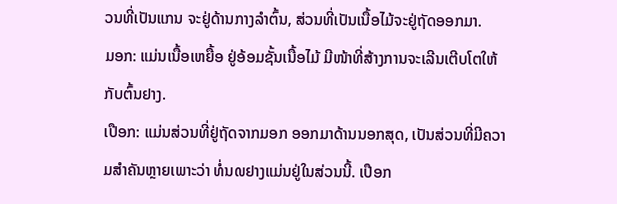ວນທີ່ເປັນແກນ ຈະຢູ່ດ້ານກາງລຳຕົ້ນ, ສ່ວນທີ່ເປັນເນື້ອໄມ້ຈະຢູ່ຖັດອອກມາ.
ມອກ: ແມ່ນເນື້ອເຫຍື້ອ ຢູ່ອ້ອມຊັ້ນເນື້ອໄມ້ ມີໜ້າທີ່ສ້າງການຈະເລີນເຕີບໂຕໃຫ້ກັບຕົ້ນຢາງ.
ເປືອກ: ແມ່ນສ່ວນທີ່ຢູ່ຖັດຈາກມອກ ອອກມາດ້ານນອກສຸດ, ເປັນສ່ວນທີ່ມີຄວາມສຳຄັນຫຼາຍເພາະວ່າ ທໍ່ນ໙ຢາງແມ່ນຢູ່ໃນສ່ວນນີ້. ເປືອກ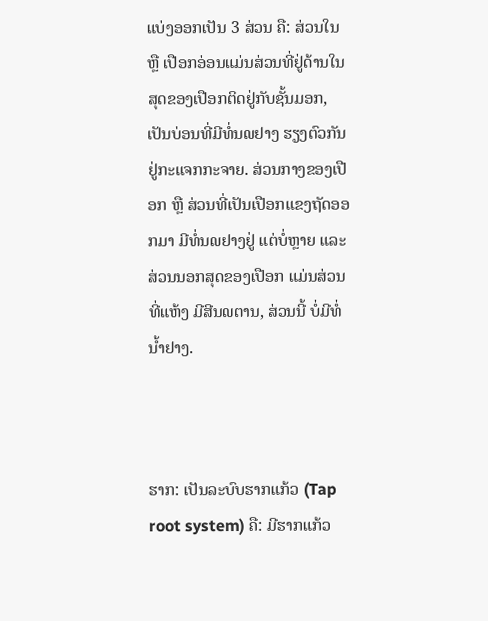ແບ່ງອອກເປັນ 3 ສ່ວນ ຄື: ສ່ວນໃນ ຫຼື ເປືອກອ່ອນແມ່ນສ່ວນທີ່ຢູ່ດ້ານໃນສຸດຂອງເປືອກຕິດຢູ່ກັບຊັ້ນມອກ, ເປັນບ່ອນທີ່ມີທໍ່ນ໙ຢາງ ຮຽງຕົວກັນຢູ່ກະແຈກກະຈາຍ. ສ່ວນກາງຂອງເປືອກ ຫຼື ສ່ວນທີ່ເປັນເປືອກແຂງຖັດອອກມາ ມີທໍ່ນ໙ຢາງຢູ່ ແຕ່ບໍ່ຫຼາຍ ແລະ ສ່ວນນອກສຸດຂອງເປືອກ ແມ່ນສ່ວນທີ່ແຫ້ງ ມີສີນ໙ຕານ, ສ່ວນນີ້ ບໍ່ມີທໍ່ນ້ຳຢາງ.



ຮາກ: ເປັນລະບົບຮາກແກ້ວ (Tap root system) ຄື: ມີຮາກແກ້ວ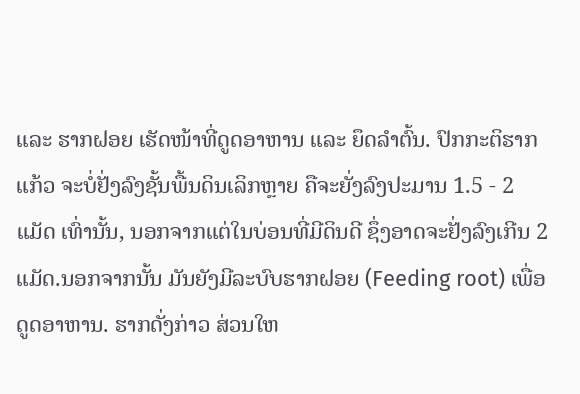ແລະ ຮາກຝອຍ ເຮັດໜ້າທີ່ດູດອາຫານ ແລະ ຍຶດລຳຕົ້ນ. ປົກກະຕິຮາກແກ້ວ ຈະບໍ່ຢັ່ງລົງຊັ້ນພື້ນດິນເລິກຫຼາຍ ຄືຈະຍັ່ງລົງປະມານ 1.5 - 2 ແມັດ ເທົ່ານັ້ນ, ນອກຈາກແຕ່ໃນບ່ອນທີ່ມີດິນດີ ຊຶ່ງອາດຈະຢັ່ງລົງເກີນ 2 ແມັດ.ນອກຈາກນັ້ນ ມັນຍັງມີລະບົບຮາກຝອຍ (Feeding root) ເພື່ອດູດອາຫານ. ຮາກດັ່ງກ່າວ ສ່ວນໃຫ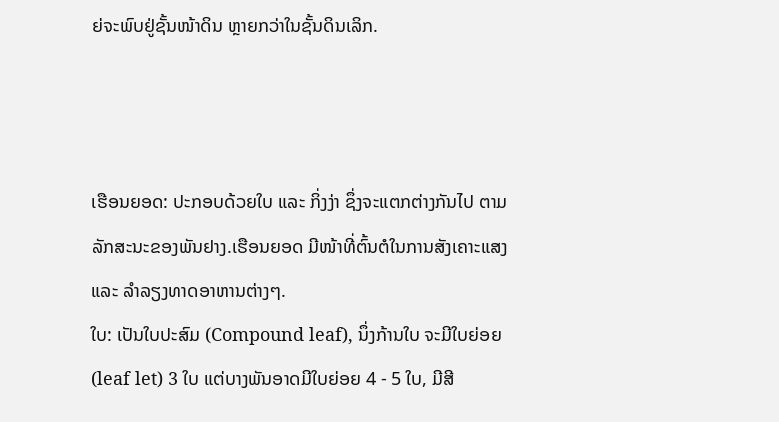ຍ່ຈະພົບຢູ່ຊັ້ນໜ້າດິນ ຫຼາຍກວ່າໃນຊັ້ນດິນເລິກ.



ເຮືອນຍອດ: ປະກອບດ້ວຍໃບ ແລະ ກິ່ງງ່າ ຊຶ່ງຈະແຕກຕ່າງກັນໄປ ຕາມລັກສະນະຂອງພັນຢາງ.ເຮືອນຍອດ ມີໜ້າທີ່ຕົ້ນຕໍໃນການສັງເຄາະແສງ ແລະ ລຳລຽງທາດອາຫານຕ່າງໆ.
ໃບ: ເປັນໃບປະສົມ (Compound leaf), ນຶ່ງກ້ານໃບ ຈະມີໃບຍ່ອຍ (leaf let) 3 ໃບ ແຕ່ບາງພັນອາດມີໃບຍ່ອຍ 4 - 5 ໃບ, ມີສີ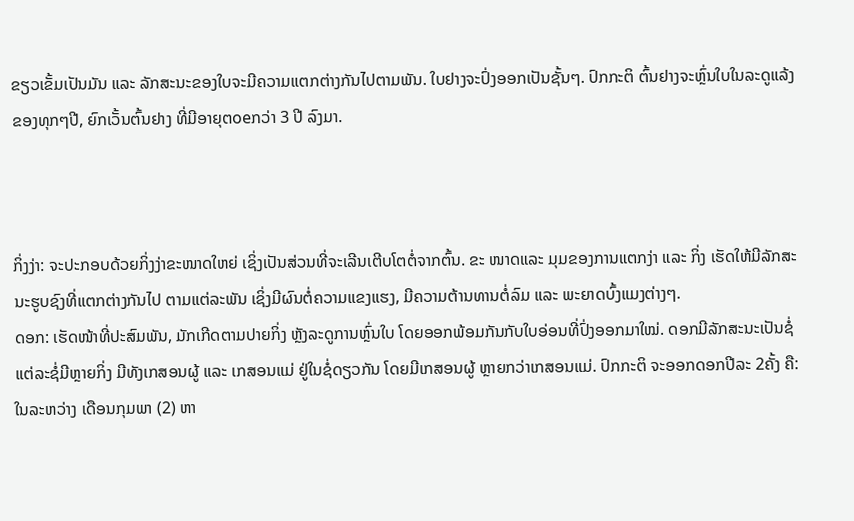ຂຽວເຂັ້ມເປັນມັນ ແລະ ລັກສະນະຂອງໃບຈະມີຄວາມແຕກຕ່າງກັນໄປຕາມພັນ. ໃບຢາງຈະປົ່ງອອກເປັນຊັ້ນໆ. ປົກກະຕິ ຕົ້ນຢາງຈະຫຼົ່ນໃບໃນລະດູແລ້ງຂອງທຸກໆປີ, ຍົກເວັ້ນຕົ້ນຢາງ ທີ່ມີອາຍຸຕoeກວ່າ 3 ປີ ລົງມາ.



ກິ່ງງ່າ: ຈະປະກອບດ້ວຍກິ່ງງ່າຂະໜາດໃຫຍ່ ເຊິ່ງເປັນສ່ວນທີ່ຈະເລີນເຕີບໂຕຕໍ່ຈາກຕົ້ນ. ຂະ ໜາດແລະ ມຸມຂອງການແຕກງ່າ ແລະ ກິ່ງ ເຮັດໃຫ້ມີລັກສະນະຮູບຊົງທີ່ແຕກຕ່າງກັນໄປ ຕາມແຕ່ລະພັນ ເຊິ່ງມີຜົນຕໍ່ຄວາມແຂງແຮງ, ມີຄວາມຕ້ານທານຕໍ່ລົມ ແລະ ພະຍາດບົ້ງແມງຕ່າງໆ.
ດອກ: ເຮັດໜ້າທີ່ປະສົມພັນ, ມັກເກີດຕາມປາຍກິ່ງ ຫຼັງລະດູການຫຼົ່ນໃບ ໂດຍອອກພ້ອມກັນກັບໃບອ່ອນທີ່ປົ່ງອອກມາໃໝ່. ດອກມີລັກສະນະເປັນຊໍ່ ແຕ່ລະຊໍ່ມີຫຼາຍກິ່ງ ມີທັງເກສອນຜູ້ ແລະ ເກສອນແມ່ ຢູ່ໃນຊໍ່ດຽວກັນ ໂດຍມີເກສອນຜູ້ ຫຼາຍກວ່າເກສອນແມ່. ປົກກະຕິ ຈະອອກດອກປີລະ 2ຄັ້ງ ຄື: ໃນລະຫວ່າງ ເດືອນກຸມພາ (2) ຫາ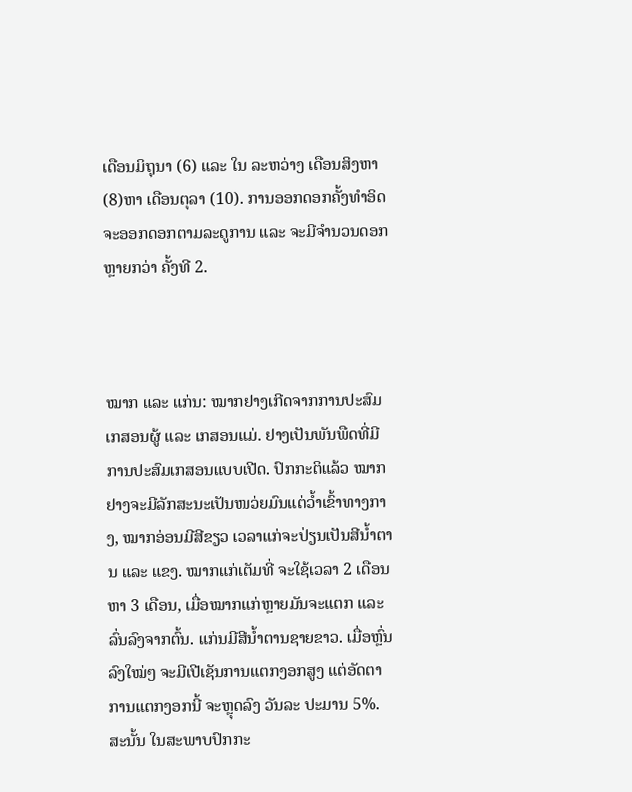ເດືອນມິຖຸນາ (6) ແລະ ໃນ ລະຫວ່າງ ເດືອນສິງຫາ (8)ຫາ ເດືອນຕຸລາ (10). ການອອກດອກຄັ້ງທຳອິດ ຈະອອກດອກຕາມລະດູການ ແລະ ຈະມີຈໍານວນດອກ ຫຼາຍກວ່າ ຄັ້ງທີ 2.



ໝາກ ແລະ ແກ່ນ: ໝາກຢາງເກີດຈາກການປະສົມເກສອນຜູ້ ແລະ ເກສອນແມ່. ຢາງເປັນພັນພືດທີ່ມີການປະສົມເກສອນແບບເປີດ. ປົກກະຕິແລ້ວ ໝາກຢາງຈະມີລັກສະນະເປັນໜວ່ຍມົນແຕ່ວ້ຳເຂົ້າທາງກາງ, ໝາກອ່ອນມີສີຂຽວ ເວລາແກ່ຈະປ່ຽນເປັນສີນ້ຳຕານ ແລະ ແຂງ. ໝາກແກ່ເຕັມທີ່ ຈະໃຊ້ເວລາ 2 ເດືອນ ຫາ 3 ເດືອນ, ເມື່ອໝາກແກ່ຫຼາຍມັນຈະແຕກ ແລະ ລົ່ນລົງຈາກຕົ້ນ. ແກ່ນມີສີນ້ຳຕານຊາຍຂາວ. ເມື່ອຫຼົ່ນລົງໃໝ່ໆ ຈະມີເປີເຊັນການແຕກງອກສູງ ແຕ່ອັດຕາການແຕກງອກນີ້ ຈະຫຼຸດລົງ ວັນລະ ປະມານ 5%. ສະນັ້ນ ໃນສະພາບປົກກະ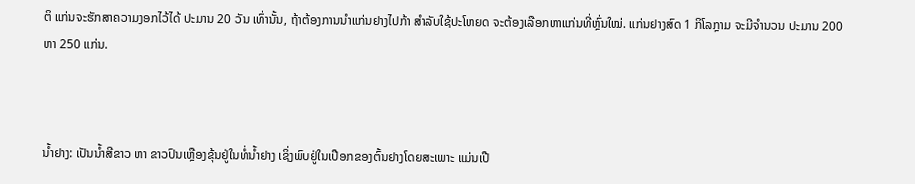ຕິ ແກ່ນຈະຮັກສາຄວາມງອກໄວ້ໄດ້ ປະມານ 20 ວັນ ເທົ່ານັ້ນ, ຖ້າຕ້ອງການນຳແກ່ນຢາງໄປກ້າ ສຳລັບໃຊ້ປະໂຫຍດ ຈະຕ້ອງເລືອກຫາແກ່ນທີ່ຫຼົ່ນໃໝ່. ແກ່ນຢາງສົດ 1 ກິໂລກຼາມ ຈະມີຈຳນວນ ປະມານ 200ຫາ 250 ແກ່ນ.



ນ້ຳຢາງ: ເປັນນ້ຳສີຂາວ ຫາ ຂາວປົນເຫຼືອງຂຸ້ນຢູ່ໃນທໍ່ນ້ຳຢາງ ເຊິ່ງພົບຢູ່ໃນເປືອກຂອງຕົ້ນຢາງໂດຍສະເພາະ ແມ່ນເປື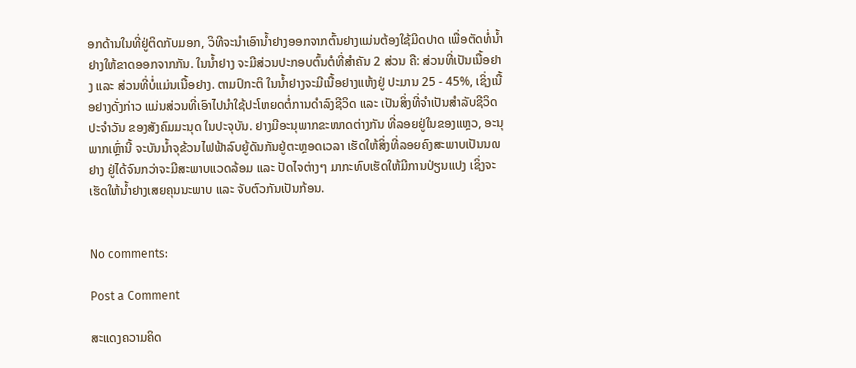ອກດ້ານໃນທີ່ຢູ່ຕິດກັບມອກ, ວິທີຈະນຳເອົານ້ຳຢາງອອກຈາກຕົ້ນຢາງແມ່ນຕ້ອງໃຊ້ມີດປາດ ເພື່ອຕັດທໍ່ນ້ຳຢາງໃຫ້ຂາດອອກຈາກກັນ. ໃນນ້ຳຢາງ ຈະມີສ່ວນປະກອບຕົ້ນຕໍທີ່ສຳຄັນ 2 ສ່ວນ ຄື: ສ່ວນທີ່ເປັນເນື້ອຢາງ ແລະ ສ່ວນທີ່ບໍ່ແມ່ນເນື້ອຢາງ. ຕາມປົກະຕິ ໃນນ້ຳຢາງຈະມີເນື້ອຢາງແຫ້ງຢູ່ ປະມານ 25 - 45%, ເຊິ່ງເນື້ອຢາງດັ່ງກ່າວ ແມ່ນສ່ວນທີ່ເອົາໄປນຳໃຊ້ປະໂຫຍດຕໍ່ການດຳລົງຊີວິດ ແລະ ເປັນສິ່ງທີ່ຈຳເປັນສຳລັບຊີວິດປະຈຳວັນ ຂອງສັງຄົມມະນຸດ ໃນປະຈຸບັນ. ຢາງມີອະນຸພາກຂະໜາດຕ່າງກັນ ທີ່ລອຍຢູ່ໃນຂອງແຫຼວ, ອະນຸພາກເຫຼົ່ານີ້ ຈະບັນນ້ຳຈຸຂ້ວນໄຟຟ້າລົບຍູ້ດັນກັນຢູ່ຕະຫຼອດເວລາ ເຮັດໃຫ້ສິ່ງທີ່ລອຍຄົງສະພາບເປັນນ໙ຢາງ ຢູ່ໄດ້ຈົນກວ່າຈະມີສະພາບແວດລ້ອມ ແລະ ປັດໄຈຕ່າງໆ ມາກະທົບເຮັດໃຫ້ມີການປ່ຽນແປງ ເຊິ່ງຈະເຮັດໃຫ້ນ້ຳຢາງເສຍຄຸນນະພາບ ແລະ ຈັບຕົວກັນເປັນກ້ອນ.


No comments:

Post a Comment

ສະແດງຄວາມຄິດ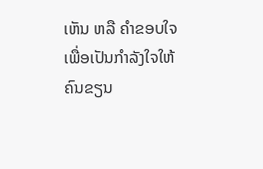ເຫັນ ຫລື ຄຳຂອບໃຈ ເພື່ອເປັນກຳລັງໃຈໃຫ້ຄົນຂຽນ